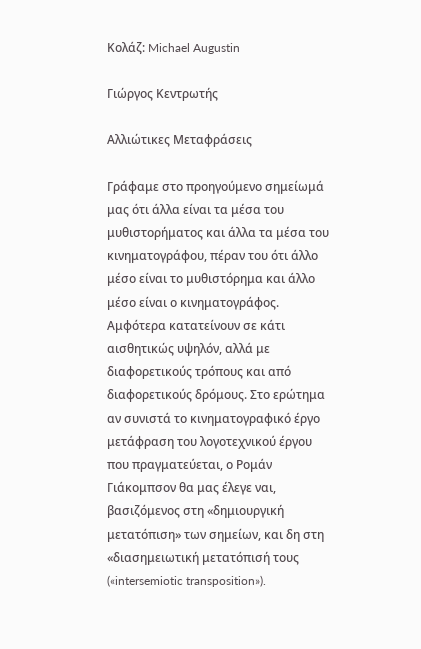Κολάζ: Michael Augustin

Γιώργος Κεντρωτής

Αλλιώτικες Μεταφράσεις

Γράφαμε στο προηγούμενο σημείωμά μας ότι άλλα είναι τα μέσα του μυθιστορήματος και άλλα τα μέσα του κινηματογράφου, πέραν του ότι άλλο μέσο είναι το μυθιστόρημα και άλλο μέσο είναι ο κινηματογράφος. Αμφότερα κατατείνουν σε κάτι αισθητικώς υψηλόν, αλλά με διαφορετικούς τρόπους και από διαφορετικούς δρόμους. Στο ερώτημα αν συνιστά το κινηματογραφικό έργο μετάφραση του λογοτεχνικού έργου που πραγματεύεται, ο Ρομάν Γιάκομπσον θα μας έλεγε ναι, βασιζόμενος στη «δημιουργική μετατόπιση» των σημείων, και δη στη «διασημειωτική μετατόπισή τους («intersemiotic transposition»).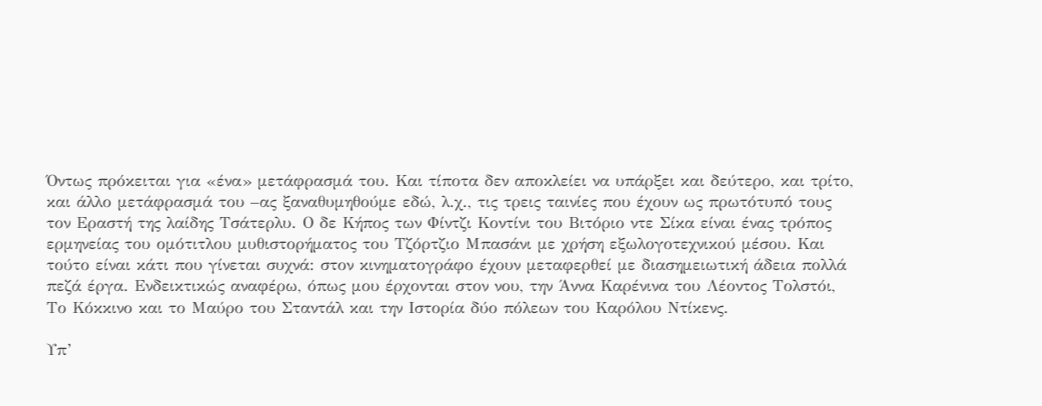Όντως πρόκειται για «ένα» μετάφρασμά του. Και τίποτα δεν αποκλείει να υπάρξει και δεύτερο, και τρίτο, και άλλο μετάφρασμά του –ας ξαναθυμηθούμε εδώ, λ.χ., τις τρεις ταινίες που έχουν ως πρωτότυπό τους τον Εραστή της λαίδης Τσάτερλυ. Ο δε Κήπος των Φίντζι Κοντίνι του Βιτόριο ντε Σίκα είναι ένας τρόπος ερμηνείας του ομότιτλου μυθιστορήματος του Τζόρτζιο Μπασάνι με χρήση εξωλογοτεχνικού μέσου. Και τούτο είναι κάτι που γίνεται συχνά: στον κινηματογράφο έχουν μεταφερθεί με διασημειωτική άδεια πολλά πεζά έργα. Ενδεικτικώς αναφέρω, όπως μου έρχονται στον νου, την Άννα Καρένινα του Λέοντος Τολστόι, Το Κόκκινο και το Μαύρο του Σταντάλ και την Ιστορία δύο πόλεων του Καρόλου Ντίκενς.

Υπ’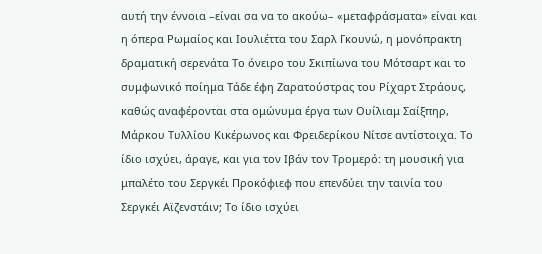αυτή την έννοια –είναι σα να το ακούω– «μεταφράσματα» είναι και η όπερα Ρωμαίος και Ιουλιέττα του Σαρλ Γκουνώ, η μονόπρακτη δραματική σερενάτα Το όνειρο του Σκιπίωνα του Μότσαρτ και το συμφωνικό ποίημα Τάδε έφη Ζαρατούστρας του Ρίχαρτ Στράους, καθώς αναφέρονται στα ομώνυμα έργα των Ουίλιαμ Σαίξπηρ, Μάρκου Τυλλίου Κικέρωνος και Φρειδερίκου Νίτσε αντίστοιχα. Το ίδιο ισχύει, άραγε, και για τον Ιβάν τον Τρομερό: τη μουσική για μπαλέτο του Σεργκέι Προκόφιεφ που επενδύει την ταινία του Σεργκέι Αϊζενστάιν; Το ίδιο ισχύει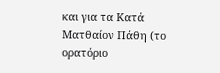και για τα Κατά Ματθαίον Πάθη (το ορατόριο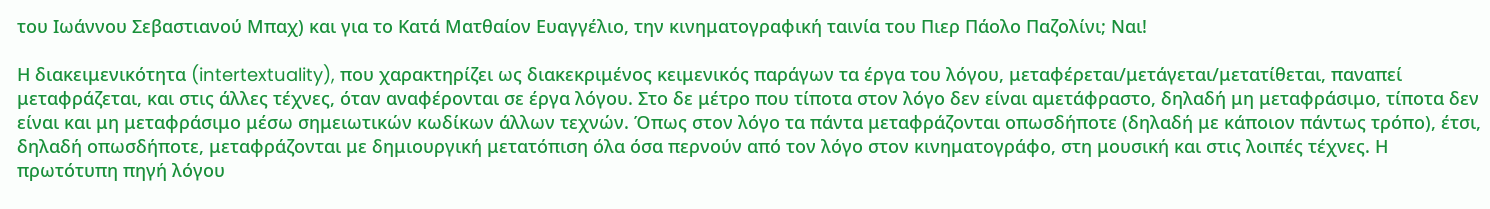του Ιωάννου Σεβαστιανού Μπαχ) και για το Κατά Ματθαίον Ευαγγέλιο, την κινηματογραφική ταινία του Πιερ Πάολο Παζολίνι; Ναι!

Η διακειμενικότητα (intertextuality), που χαρακτηρίζει ως διακεκριμένος κειμενικός παράγων τα έργα του λόγου, μεταφέρεται/μετάγεται/μετατίθεται, παναπεί μεταφράζεται, και στις άλλες τέχνες, όταν αναφέρονται σε έργα λόγου. Στο δε μέτρο που τίποτα στον λόγο δεν είναι αμετάφραστο, δηλαδή μη μεταφράσιμο, τίποτα δεν είναι και μη μεταφράσιμο μέσω σημειωτικών κωδίκων άλλων τεχνών. Όπως στον λόγο τα πάντα μεταφράζονται οπωσδήποτε (δηλαδή με κάποιον πάντως τρόπο), έτσι, δηλαδή οπωσδήποτε, μεταφράζονται με δημιουργική μετατόπιση όλα όσα περνούν από τον λόγο στον κινηματογράφο, στη μουσική και στις λοιπές τέχνες. Η πρωτότυπη πηγή λόγου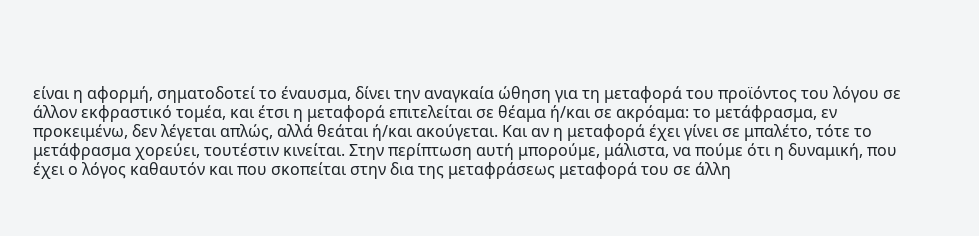είναι η αφορμή, σηματοδοτεί το έναυσμα, δίνει την αναγκαία ώθηση για τη μεταφορά του προϊόντος του λόγου σε άλλον εκφραστικό τομέα, και έτσι η μεταφορά επιτελείται σε θέαμα ή/και σε ακρόαμα: το μετάφρασμα, εν προκειμένω, δεν λέγεται απλώς, αλλά θεάται ή/και ακούγεται. Και αν η μεταφορά έχει γίνει σε μπαλέτο, τότε το μετάφρασμα χορεύει, τουτέστιν κινείται. Στην περίπτωση αυτή μπορούμε, μάλιστα, να πούμε ότι η δυναμική, που έχει ο λόγος καθαυτόν και που σκοπείται στην δια της μεταφράσεως μεταφορά του σε άλλη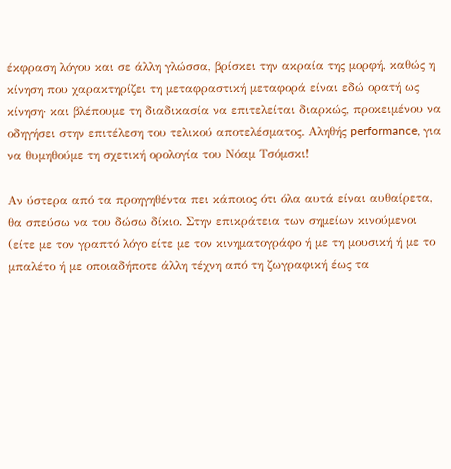έκφραση λόγου και σε άλλη γλώσσα, βρίσκει την ακραία της μορφή, καθώς η κίνηση που χαρακτηρίζει τη μεταφραστική μεταφορά είναι εδώ ορατή ως κίνηση· και βλέπουμε τη διαδικασία να επιτελείται διαρκώς, προκειμένου να οδηγήσει στην επιτέλεση του τελικού αποτελέσματος. Αληθής performance, για να θυμηθούμε τη σχετική ορολογία του Νόαμ Τσόμσκι!

Αν ύστερα από τα προηγηθέντα πει κάποιος ότι όλα αυτά είναι αυθαίρετα, θα σπεύσω να του δώσω δίκιο. Στην επικράτεια των σημείων κινούμενοι (είτε με τον γραπτό λόγο είτε με τον κινηματογράφο ή με τη μουσική ή με το μπαλέτο ή με οποιαδήποτε άλλη τέχνη από τη ζωγραφική έως τα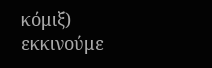κόμιξ) εκκινούμε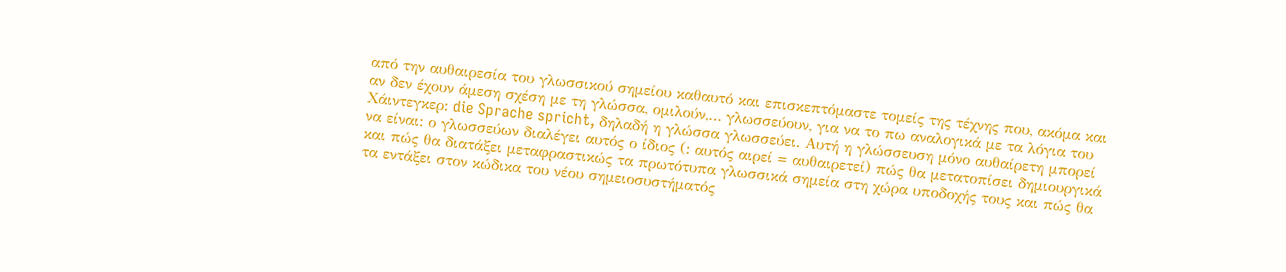από την αυθαιρεσία του γλωσσικού σημείου καθαυτό και επισκεπτόμαστε τομείς της τέχνης που, ακόμα και αν δεν έχουν άμεση σχέση με τη γλώσσα, ομιλούν,… γλωσσεύουν, για να το πω αναλογικά με τα λόγια του Χάιντεγκερ: die Sprache spricht, δηλαδή η γλώσσα γλωσσεύει. Αυτή η γλώσσευση μόνο αυθαίρετη μπορεί να είναι: ο γλωσσεύων διαλέγει αυτός ο ίδιος (: αυτός αιρεί = αυθαιρετεί) πώς θα μετατοπίσει δημιουργικά και πώς θα διατάξει μεταφραστικώς τα πρωτότυπα γλωσσικά σημεία στη χώρα υποδοχής τους και πώς θα τα εντάξει στον κώδικα του νέου σημειοσυστήματός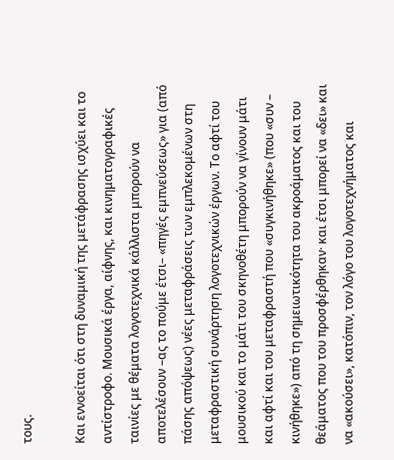τους.

Και εννοείται ότι στη δυναμική της μετάφρασης ισχύει και το αντίστροφο. Μουσικά έργα, αίφνης, και κινηματογραφικές ταινίες με θέματα λογοτεχνικά κάλλιστα μπορούν να αποτελέσουν –ας το πούμε έτσι– «πηγές εμπνεύσεως» για (από πάσης απόψεως) νέες μεταφράσεις των εμπλεκομένων στη μεταφραστική συνάρτηση λογοτεχνικών έργων. Το αφτί του μουσικού και το μάτι του σκηνοθέτη μπορούν να γίνουν μάτι και αφτί και του μεταφραστή που «συγκινήθηκε» (που «συν – κινήθηκε») από τη σημειωτικότητα του ακροάματος και του θεάματος που του προσφέρθηκαν· και έτσι μπορεί να «δει» και να «ακούσει», κατόπιν, τον λόγο του λογοτεχνήματος και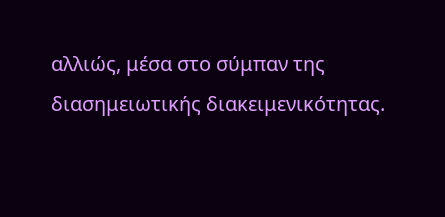αλλιώς, μέσα στο σύμπαν της διασημειωτικής διακειμενικότητας.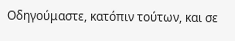Οδηγούμαστε, κατόπιν τούτων, και σε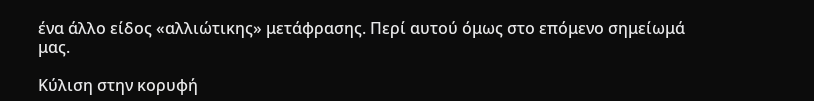ένα άλλο είδος «αλλιώτικης» μετάφρασης. Περί αυτού όμως στο επόμενο σημείωμά μας.

Κύλιση στην κορυφή